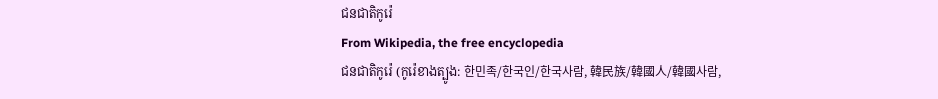ជនជាតិកូរ៉េ
From Wikipedia, the free encyclopedia
ជនជាតិកូរ៉េ (កូរ៉េខាងត្បូង: 한민족/한국인/한국사람, 韓民族/韓國人/韓國사람,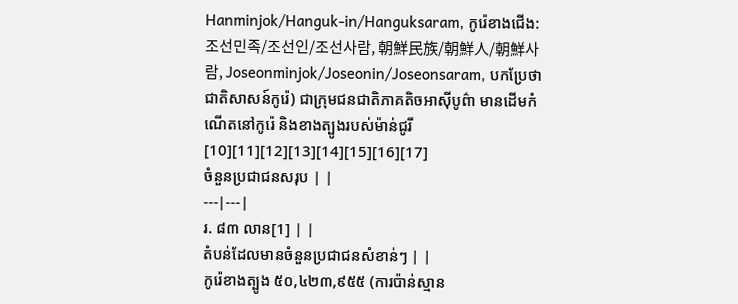Hanminjok/Hanguk-in/Hanguksaram, កូរ៉េខាងជើង: 조선민족/조선인/조선사람, 朝鮮民族/朝鮮人/朝鮮사람, Joseonminjok/Joseonin/Joseonsaram, បកប្រែថា ជាតិសាសន៍កូរ៉េ) ជាក្រុមជនជាតិភាគតិចអាស៊ីបូព៌ា មានដើមកំណើតនៅកូរ៉េ និងខាងត្បូងរបស់ម៉ាន់ជូរី[10][11][12][13][14][15][16][17]
ចំនួនប្រជាជនសរុប | |
---|---|
រ. ៨៣ លាន[1] | |
តំបន់ដែលមានចំនួនប្រជាជនសំខាន់ៗ | |
កូរ៉េខាងត្បូង ៥០,៤២៣,៩៥៥ (ការប៉ាន់ស្មាន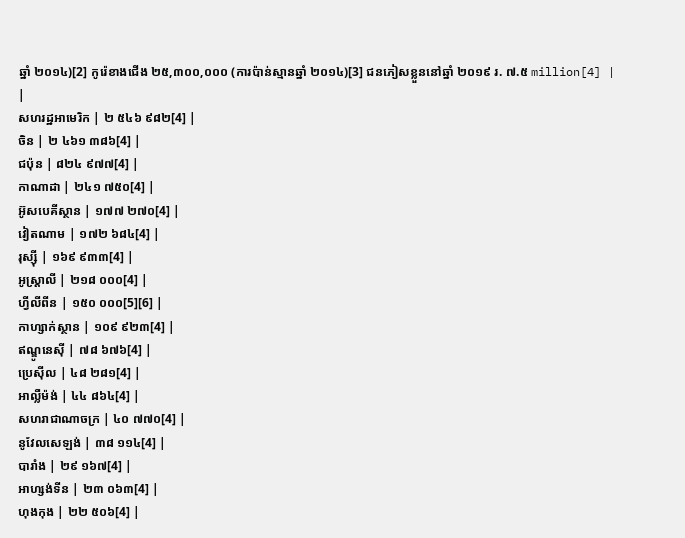ឆ្នាំ ២០១៤)[2] កូរ៉េខាងជើង ២៥,៣០០,០០០ (ការប៉ាន់ស្មានឆ្នាំ ២០១៤)[3] ជនភៀសខ្លួននៅឆ្នាំ ២០១៩ រ. ៧.៥ million[4] | |
សហរដ្ឋអាមេរិក | ២ ៥៤៦ ៩៨២[4] |
ចិន | ២ ៤៦១ ៣៨៦[4] |
ជប៉ុន | ៨២៤ ៩៧៧[4] |
កាណាដា | ២៤១ ៧៥០[4] |
អ៊ូសបេគីស្ថាន | ១៧៧ ២៧០[4] |
វៀតណាម | ១៧២ ៦៨៤[4] |
រុស្ស៊ី | ១៦៩ ៩៣៣[4] |
អូស្ត្រាលី | ២១៨ ០០០[4] |
ហ្វីលីពីន | ១៥០ ០០០[5][6] |
កាហ្សាក់ស្ថាន | ១០៩ ៩២៣[4] |
ឥណ្ឌូនេស៊ី | ៧៨ ៦៧៦[4] |
ប្រេស៊ីល | ៤៨ ២៨១[4] |
អាល្លឺម៉ង់ | ៤៤ ៨៦៤[4] |
សហរាជាណាចក្រ | ៤០ ៧៧០[4] |
នូវែលសេឡង់ | ៣៨ ១១៤[4] |
បារាំង | ២៩ ១៦៧[4] |
អាហ្សង់ទីន | ២៣ ០៦៣[4] |
ហុងកុង | ២២ ៥០៦[4] |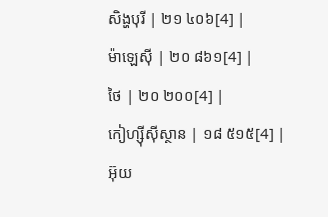សិង្ហបុរី | ២១ ៤០៦[4] |
ម៉ាឡេស៊ី | ២០ ៨៦១[4] |
ថៃ | ២០ ២០០[4] |
កៀហ្ស៊ីស៊ីស្ថាន | ១៨ ៥១៥[4] |
អ៊ុយ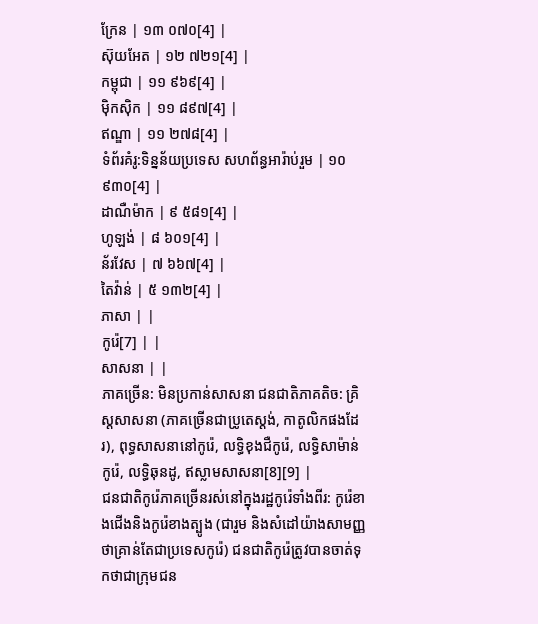ក្រែន | ១៣ ០៧០[4] |
ស៊ុយអែត | ១២ ៧២១[4] |
កម្ពុជា | ១១ ៩៦៩[4] |
ម៉ិកស៊ិក | ១១ ៨៩៧[4] |
ឥណ្ឌា | ១១ ២៧៨[4] |
ទំព័រគំរូ:ទិន្នន័យប្រទេស សហព័ន្ធអារ៉ាប់រួម | ១០ ៩៣០[4] |
ដាណឺម៉ាក | ៩ ៥៨១[4] |
ហូឡង់ | ៨ ៦០១[4] |
ន័រវែស | ៧ ៦៦៧[4] |
តៃវ៉ាន់ | ៥ ១៣២[4] |
ភាសា | |
កូរ៉េ[7] | |
សាសនា | |
ភាគច្រើន: មិនប្រកាន់សាសនា ជនជាតិភាគតិច: គ្រិស្តសាសនា (ភាគច្រើនជាប្រូតេស្តង់, កាតូលិកផងដែរ), ពុទ្ធសាសនានៅកូរ៉េ, លទ្ធិខុងជឺកូរ៉េ, លទ្ធិសាម៉ាន់កូរ៉េ, លទ្ធិឆុនដូ, ឥស្លាមសាសនា[8][9] |
ជនជាតិកូរ៉េភាគច្រើនរស់នៅក្នុងរដ្ឋកូរ៉េទាំងពីរ: កូរ៉េខាងជើងនិងកូរ៉េខាងត្បូង (ជារួម និងសំដៅយ៉ាងសាមញ្ញថាគ្រាន់តែជាប្រទេសកូរ៉េ) ជនជាតិកូរ៉េត្រូវបានចាត់ទុកថាជាក្រុមជន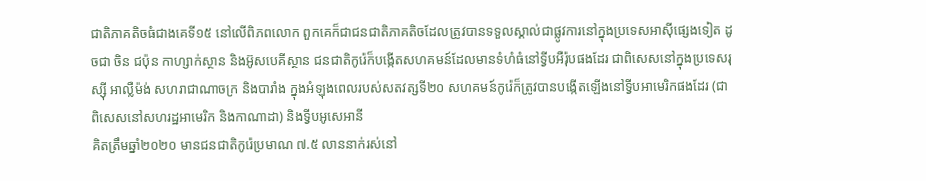ជាតិភាគតិចធំជាងគេទី១៥ នៅលើពិភពលោក ពួកគេក៏ជាជនជាតិភាគតិចដែលត្រូវបានទទួលស្គាល់ជាផ្លូវការនៅក្នុងប្រទេសអាស៊ីផ្សេងទៀត ដូចជា ចិន ជប៉ុន កាហ្សាក់ស្ថាន និងអ៊ូសបេគីស្ថាន ជនជាតិកូរ៉េក៏បង្កើតសហគមន៍ដែលមានទំហំធំនៅទ្វីបអឺរ៉ុបផងដែរ ជាពិសេសនៅក្នុងប្រទេសរុស្ស៊ី អាល្លឺម៉ង់ សហរាជាណាចក្រ និងបារាំង ក្នុងអំឡុងពេលរបស់សតវត្សទី២០ សហគមន៍កូរ៉េក៏ត្រូវបានបង្កើតឡើងនៅទ្វីបអាមេរិកផងដែរ (ជាពិសេសនៅសហរដ្ឋអាមេរិក និងកាណាដា) និងទ្វីបអូសេអានី
គិតត្រឹមឆ្នាំ២០២០ មានជនជាតិកូរ៉េប្រមាណ ៧.៥ លាននាក់រស់នៅ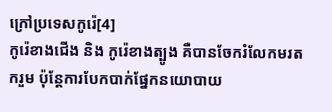ក្រៅប្រទេសកូរ៉េ[4]
កូរ៉េខាងជើង និង កូរ៉េខាងត្បូង គឺបានចែករំលែកមរតករួម ប៉ុន្តែការបែកបាក់ផ្នែកនយោបាយ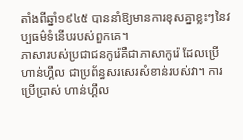តាំងពីឆ្នាំ១៩៤៥ បាននាំឱ្យមានការខុសគ្នាខ្លះៗនៃវប្បធម៌ទំនើបរបស់ពួកគេ។
ភាសារបស់ប្រជាជនកូរ៉េគឺជាភាសាកូរ៉េ ដែលប្រើ ហាន់ហ្គឹល ជាប្រព័ន្ធសរសេរសំខាន់របស់វា។ ការប្រើប្រាស់ ហាន់ហ្គឹល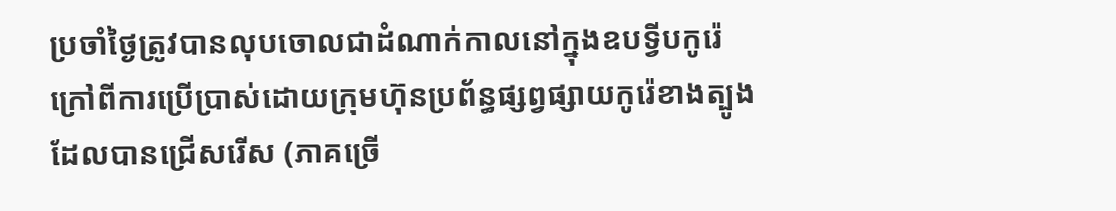ប្រចាំថ្ងៃត្រូវបានលុបចោលជាដំណាក់កាលនៅក្នុងឧបទ្វីបកូរ៉េ ក្រៅពីការប្រើប្រាស់ដោយក្រុមហ៊ុនប្រព័ន្ធផ្សព្វផ្សាយកូរ៉េខាងត្បូងដែលបានជ្រើសរើស (ភាគច្រើ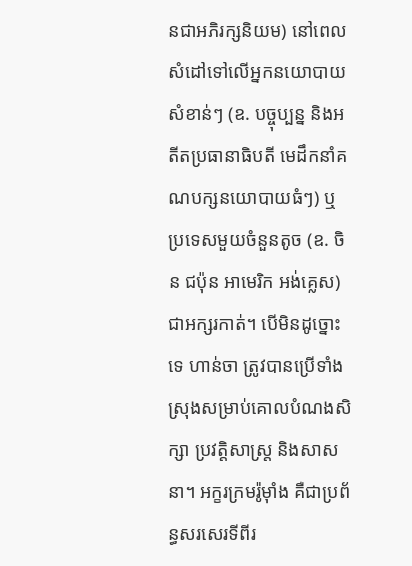នជាអភិរក្សនិយម) នៅពេលសំដៅទៅលើអ្នកនយោបាយសំខាន់ៗ (ឧ. បច្ចុប្បន្ន និងអតីតប្រធានាធិបតី មេដឹកនាំគណបក្សនយោបាយធំៗ) ឬ ប្រទេសមួយចំនួនតូច (ឧ. ចិន ជប៉ុន អាមេរិក អង់គ្លេស) ជាអក្សរកាត់។ បើមិនដូច្នោះទេ ហាន់ចា ត្រូវបានប្រើទាំងស្រុងសម្រាប់គោលបំណងសិក្សា ប្រវត្តិសាស្ត្រ និងសាសនា។ អក្ខរក្រមរ៉ូម៉ាំង គឺជាប្រព័ន្ធសរសេរទីពីរ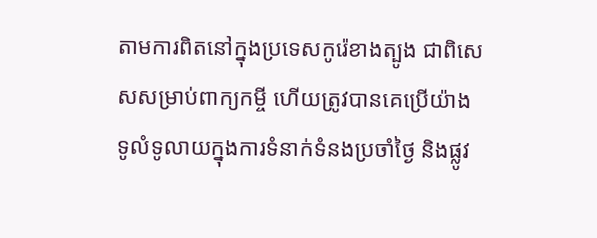តាមការពិតនៅក្នុងប្រទេសកូរ៉េខាងត្បូង ជាពិសេសសម្រាប់ពាក្យកម្ចី ហើយត្រូវបានគេប្រើយ៉ាងទូលំទូលាយក្នុងការទំនាក់ទំនងប្រចាំថ្ងៃ និងផ្លូវ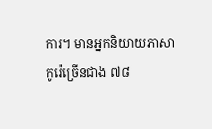ការ។ មានអ្នកនិយាយភាសាកូរ៉េច្រើនជាង ៧៨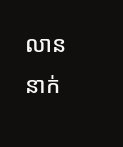លាននាក់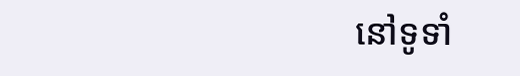នៅទូទាំ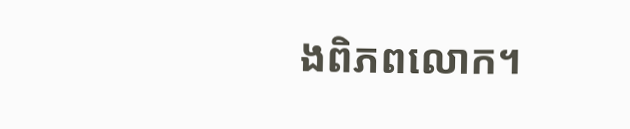ងពិភពលោក។